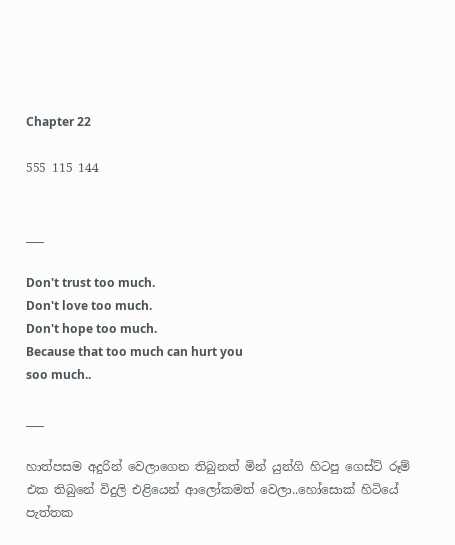Chapter 22

555 115 144


___

Don't trust too much.
Don't love too much.
Don't hope too much.
Because that too much can hurt you
soo much..

___

හාත්පසම අදුරින් වෙලාගෙන තිබුනත් මින් යුන්ගි හිටපු ගෙස්ට් රූම් එක තිබුනේ විදුලි එළියෙන් ආලෝකමත් වෙලා..හෝසොක් හිටියේ පැත්තක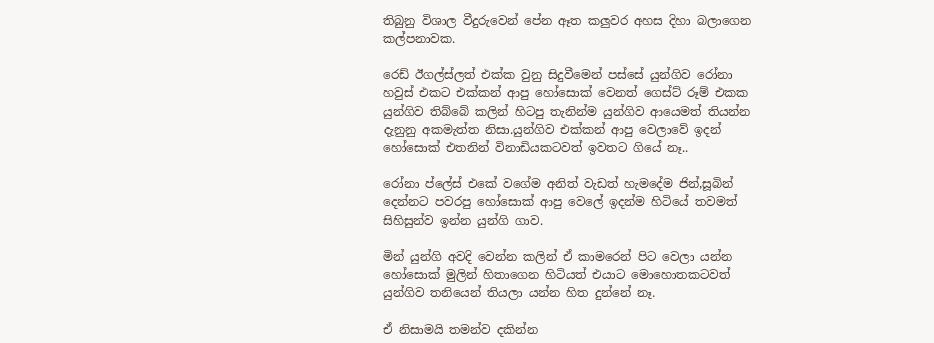තිබුනු විශාල වීදුරුවෙන් පේන ඈත කලුවර අහස දිහා බලාගෙන කල්පනාවක.

රෙඩ් ඊගල්ස්ලත් එක්ක වුනු සිදුවීමෙන් පස්සේ යුන්ගිව රෝනා හවුස් එකට එක්කන් ආපු හෝසොක් වෙනත් ගෙස්ට් රූම් එකක යුන්ගිව තිබ්බේ කලින් හිටපු තැනින්ම යුන්ගිව ආයෙමත් තියන්න දැනුනු අකමැත්ත නිසා.යුන්ගිව එක්කන් ආපු වෙලාවේ ඉදන් හෝසොක් එතනින් විනාඩියකටවත් ඉවතට ගියේ නෑ..

රෝනා ප්ලේස් එකේ වගේම අනිත් වැඩත් හැමදේම ජින්,සූබින් දෙන්නට පවරපු හෝසොක් ආපු වෙලේ ඉදන්ම හිටියේ තවමත් සිහිසුන්ව ඉන්න යුන්ගි ගාව.

මින් යුන්ගි අවදි වෙන්න කලින් ඒ කාමරෙන් පිට වෙලා යන්න හෝසොක් මුලින් හිතාගෙන හිටියත් එයාට මොහොතකටවත් යුන්ගිව තනියෙන් තියලා යන්න හිත දුන්නේ නෑ.

ඒ නිසාමයි තමන්ව දකින්න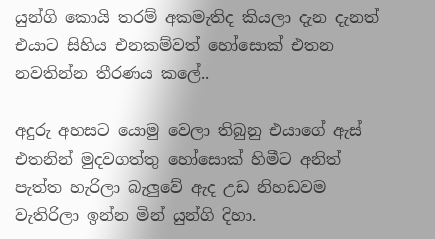යුන්ගි කොයි තරම් අකමැතිද කියලා දැන දැනත් එයාට සිහිය එනකම්වත් හෝසොක් එතන නවතින්න තීරණය කලේ..

අදුරු අහසට යොමු වෙලා තිබුනු එයාගේ ඇස් එතනින් මුදවගත්තු හෝසොක් හිමීට අනිත් පැත්ත හැරිලා බැලුවේ ඇද උඩ නිහඩවම වැතිරිලා ඉන්න මින් යුන්ගි දිහා.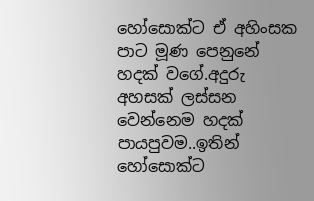හෝසොක්ට ඒ අහිංසක පාට මූණ පෙනුනේ හදක් වගේ.අදුරු අහසක් ලස්සන වෙන්නෙම හදක් පායපුවම..ඉතින් හෝසොක්ට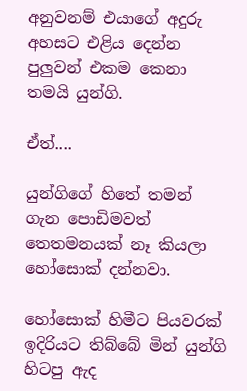අනුවනම් එයාගේ අදුරු අහසට එළිය දෙන්න පුලුවන් එකම කෙනා තමයි යුන්ගි.

ඒත්....

යුන්ගිගේ හිතේ තමන් ගැන පොඩිමවත් තෙතමනයක් නෑ කියලා හෝසොක් දන්නවා.

හෝසොක් හිමීට පියවරක් ඉදිරියට තිබ්බේ මින් යුන්ගි හිටපු ඇද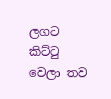ලගට කිට්ටු වෙලා තව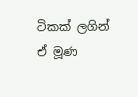ටිකක් ලගින් ඒ මූණ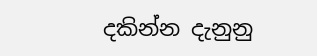දකින්න දැනුනු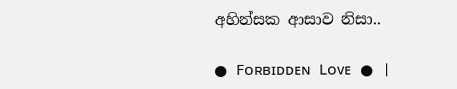අහින්සක ආසාව නිසා..

● Fᴏʀʙɪᴅᴅᴇɴ Lᴏᴠᴇ ● |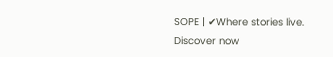SOPE | ✔Where stories live. Discover now